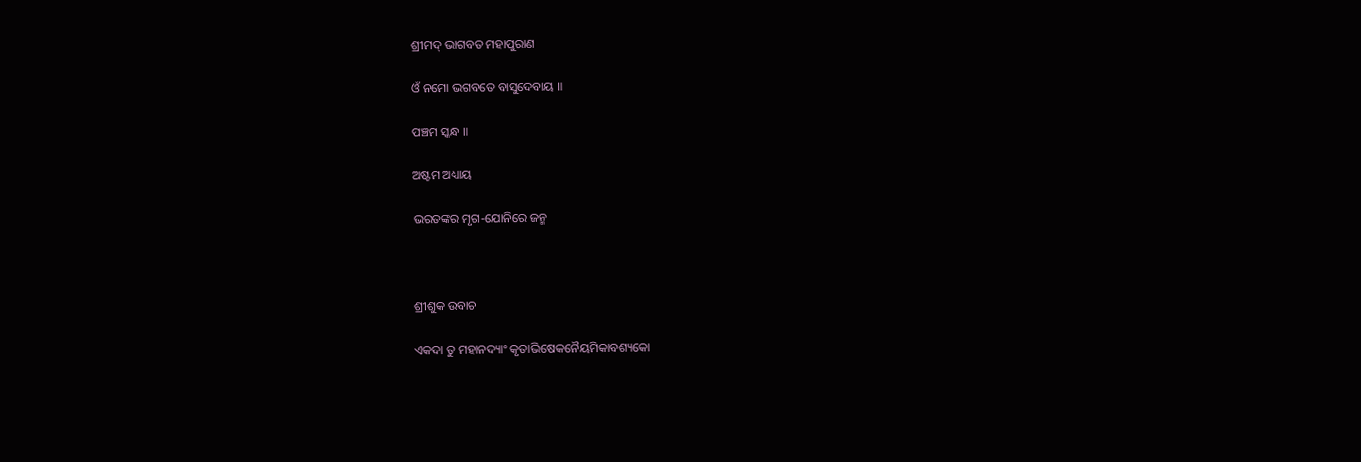ଶ୍ରୀମଦ୍ ଭାଗବତ ମହାପୁରାଣ

ଓଁ ନମୋ ଭଗବତେ ବାସୁଦେବାୟ ॥

ପଞ୍ଚମ ସ୍କନ୍ଧ ॥

ଅଷ୍ଟମ ଅଧ୍ୟାୟ

ଭରତଙ୍କର ମୃଗ-ଯୋନିରେ ଜନ୍ମ



ଶ୍ରୀଶୁକ ଉବାଚ

ଏକଦା ତୁ ମହାନଦ୍ୟାଂ କୃତାଭିଷେକନୈୟମିକାବଶ୍ୟକୋ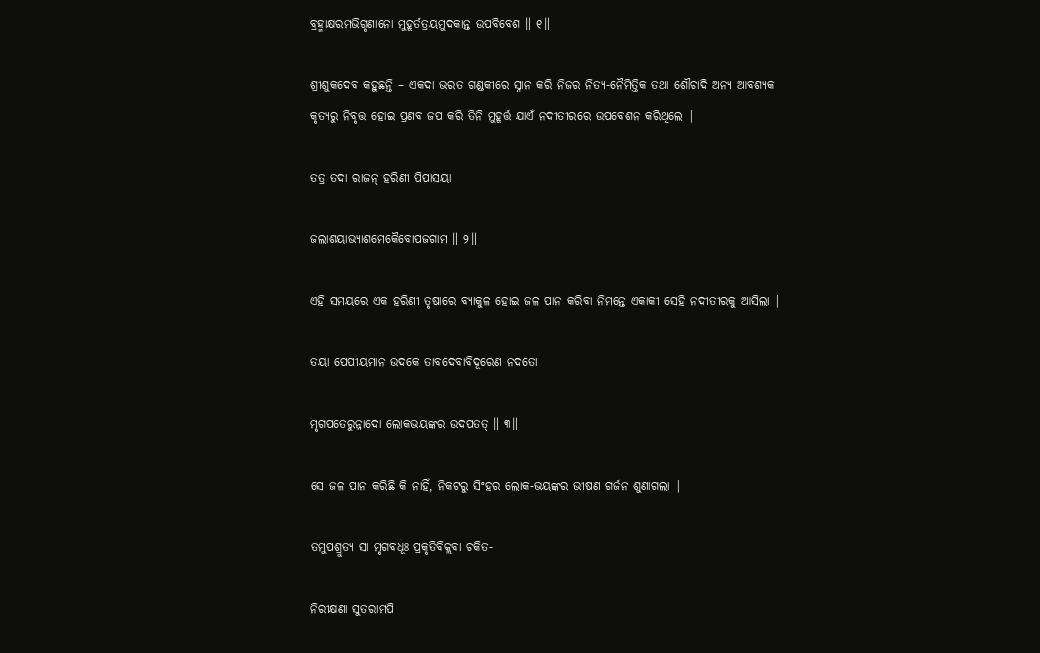ବ୍ରହ୍ମାକ୍ଷରମଭିଗୃଣାନୋ ମୁହୂର୍ତତ୍ରୟମୁଦକାନ୍ତ ଉପବିବେଶ ॥ ୧॥

ଶ୍ରୀଶୁକଦେବ କହୁଛନ୍ତି – ଏକଦା ଭରତ ଗଣ୍ଡକୀରେ ସ୍ନାନ କରି ନିଜର ନିତ୍ୟ-ନୈମିତ୍ତିକ ତଥା ଶୌଚାଦି ଅନ୍ୟ ଆବଶ୍ୟକ କୃତ୍ୟରୁ ନିବୃତ୍ତ ହୋଇ ପ୍ରଣବ ଜପ କରି ତିନି ମୁହୂର୍ତ୍ତ ଯାଏଁ ନଦୀତୀରରେ ଉପବେଶନ କରିଥିଲେ |

ତତ୍ର ତଦା ରାଜନ୍ ହରିଣୀ ପିପାସୟା

ଜଲାଶୟାଭ୍ୟାଶମେକୈବୋପଜଗାମ ॥ ୨॥

ଏହି ସମୟରେ ଏକ ହରିଣୀ ତୃଷାରେ ବ୍ୟାକୁଳ ହୋଇ ଜଳ ପାନ କରିବା ନିମନ୍ତେ ଏକାକୀ ସେହି ନଦୀତୀରକୁ ଆସିଲା |

ତୟା ପେପୀୟମାନ ଉଦକେ ତାବଦେବାବିଦୂରେଣ ନଦତୋ

ମୃଗପତେରୁନ୍ନାଦୋ ଲୋକଭୟଙ୍କର ଉଦପତତ୍ ॥ ୩॥

ସେ ଜଳ ପାନ କରିଛି କି ନାହିଁ, ନିକଟରୁ ସିଂହର ଲୋକ-ଭୟଙ୍କର ଭୀଷଣ ଗର୍ଜନ ଶୁଣାଗଲା |

ତମୁପଶ୍ରୁତ୍ୟ ସା ମୃଗବଧୂଃ ପ୍ରକୃତିବିକ୍ଲବା ଚକିତ-

ନିରୀକ୍ଷଣା ସୁତରାମପି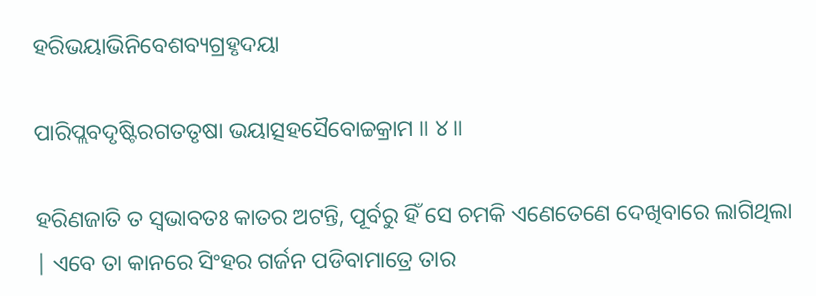ହରିଭୟାଭିନିବେଶବ୍ୟଗ୍ରହୃଦୟା

ପାରିପ୍ଲବଦୃଷ୍ଟିରଗତତୃଷା ଭୟାତ୍ସହସୈବୋଚ୍ଚକ୍ରାମ ॥ ୪॥

ହରିଣଜାତି ତ ସ୍ବଭାବତଃ କାତର ଅଟନ୍ତି, ପୂର୍ବରୁ ହିଁ ସେ ଚମକି ଏଣେତେଣେ ଦେଖିବାରେ ଲାଗିଥିଲା | ଏବେ ତା କାନରେ ସିଂହର ଗର୍ଜନ ପଡିବାମାତ୍ରେ ତାର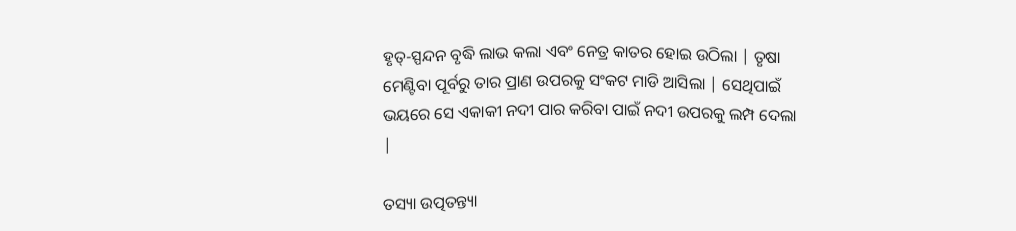ହୃତ୍-ସ୍ପନ୍ଦନ ବୃଦ୍ଧି ଲାଭ କଲା ଏବଂ ନେତ୍ର କାତର ହୋଇ ଉଠିଲା | ତୃଷା ମେଣ୍ଟିବା ପୂର୍ବରୁ ତାର ପ୍ରାଣ ଉପରକୁ ସଂକଟ ମାଡି ଆସିଲା | ସେଥିପାଇଁ ଭୟରେ ସେ ଏକାକୀ ନଦୀ ପାର କରିବା ପାଇଁ ନଦୀ ଉପରକୁ ଲମ୍ପ ଦେଲା |

ତସ୍ୟା ଉତ୍ପତନ୍ତ୍ୟା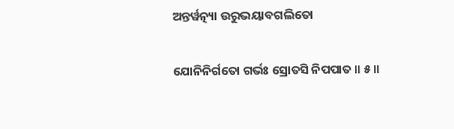ଅନ୍ତର୍ୱତ୍ନ୍ୟା ଉରୁଭୟାବଗଲିତୋ

ଯୋନିନିର୍ଗତୋ ଗର୍ଭଃ ସ୍ରୋତସି ନିପପାତ ॥ ୫॥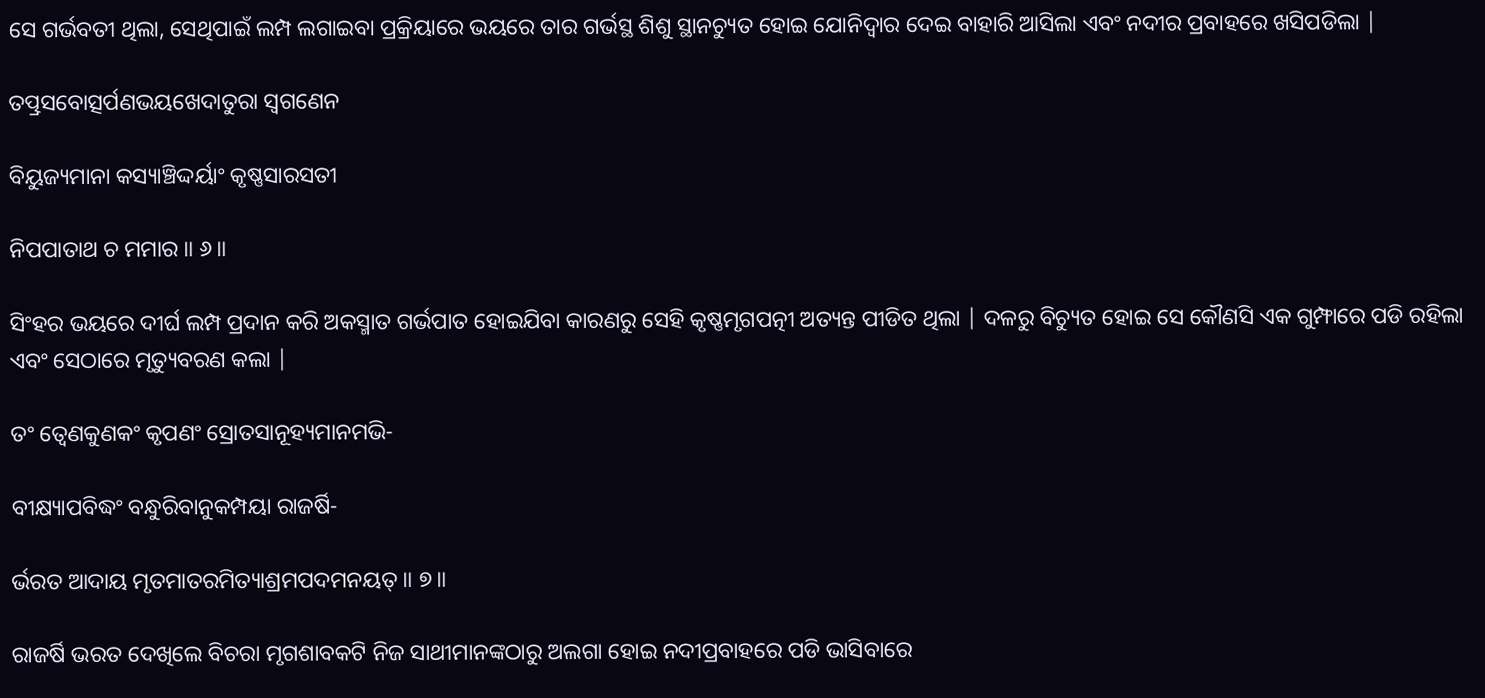ସେ ଗର୍ଭବତୀ ଥିଲା, ସେଥିପାଇଁ ଲମ୍ପ ଲଗାଇବା ପ୍ରକ୍ରିୟାରେ ଭୟରେ ତାର ଗର୍ଭସ୍ଥ ଶିଶୁ ସ୍ଥାନଚ୍ୟୁତ ହୋଇ ଯୋନିଦ୍ବାର ଦେଇ ବାହାରି ଆସିଲା ଏବଂ ନଦୀର ପ୍ରବାହରେ ଖସିପଡିଲା |

ତତ୍ପ୍ରସବୋତ୍ସର୍ପଣଭୟଖେଦାତୁରା ସ୍ୱଗଣେନ

ବିୟୁଜ୍ୟମାନା କସ୍ୟାଞ୍ଚିଦ୍ଦର୍ୟାଂ କୃଷ୍ଣସାରସତୀ

ନିପପାତାଥ ଚ ମମାର ॥ ୬॥

ସିଂହର ଭୟରେ ଦୀର୍ଘ ଲମ୍ପ ପ୍ରଦାନ କରି ଅକସ୍ମାତ ଗର୍ଭପାତ ହୋଇଯିବା କାରଣରୁ ସେହି କୃଷ୍ଣମୃଗପତ୍ନୀ ଅତ୍ୟନ୍ତ ପୀଡିତ ଥିଲା | ଦଳରୁ ବିଚ୍ୟୁତ ହୋଇ ସେ କୌଣସି ଏକ ଗୁମ୍ଫାରେ ପଡି ରହିଲା ଏବଂ ସେଠାରେ ମୃତ୍ୟୁବରଣ କଲା |

ତଂ ତ୍ୱେଣକୁଣକଂ କୃପଣଂ ସ୍ରୋତସାନୂହ୍ୟମାନମଭି-

ବୀକ୍ଷ୍ୟାପବିଦ୍ଧଂ ବନ୍ଧୁରିବାନୁକମ୍ପୟା ରାଜର୍ଷି-

ର୍ଭରତ ଆଦାୟ ମୃତମାତରମିତ୍ୟାଶ୍ରମପଦମନୟତ୍ ॥ ୭॥

ରାଜର୍ଷି ଭରତ ଦେଖିଲେ ବିଚରା ମୃଗଶାବକଟି ନିଜ ସାଥୀମାନଙ୍କଠାରୁ ଅଲଗା ହୋଇ ନଦୀପ୍ରବାହରେ ପଡି ଭାସିବାରେ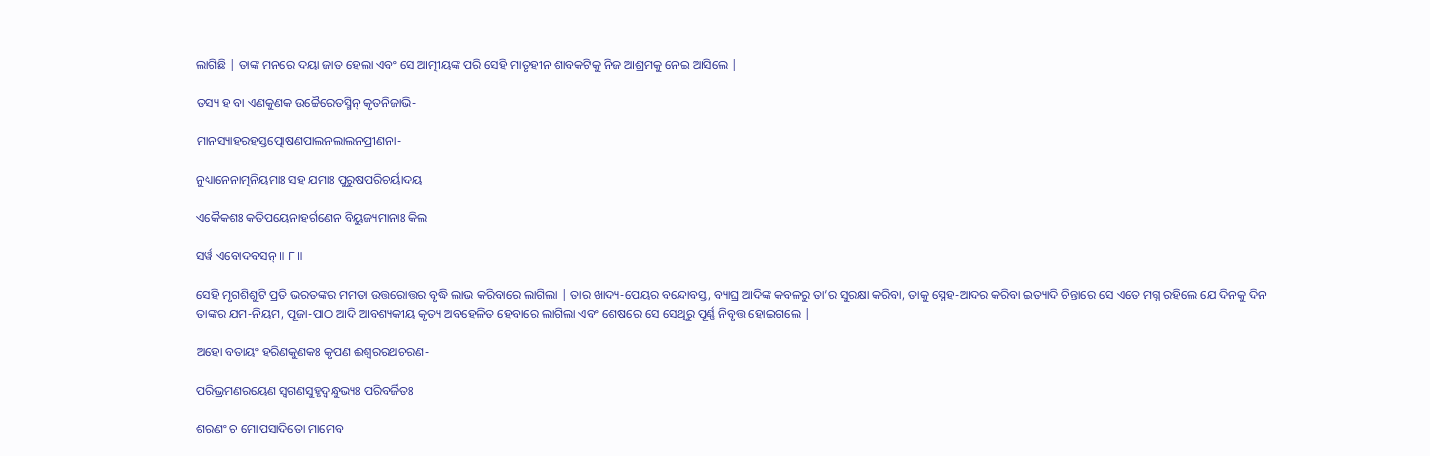ଲାଗିଛି | ତାଙ୍କ ମନରେ ଦୟା ଜାତ ହେଲା ଏବଂ ସେ ଆତ୍ମୀୟଙ୍କ ପରି ସେହି ମାତୃହୀନ ଶାବକଟିକୁ ନିଜ ଆଶ୍ରମକୁ ନେଇ ଆସିଲେ |

ତସ୍ୟ ହ ବା ଏଣକୁଣକ ଉଚ୍ଚୈରେତସ୍ମିନ୍ କୃତନିଜାଭି-

ମାନସ୍ୟାହରହସ୍ତତ୍ପୋଷଣପାଲନଲାଲନପ୍ରୀଣନା-

ନୁଧ୍ୟାନେନାତ୍ମନିୟମାଃ ସହ ଯମାଃ ପୁରୁଷପରିଚର୍ୟାଦୟ

ଏକୈକଶଃ କତିପୟେନାହର୍ଗଣେନ ବିୟୁଜ୍ୟମାନାଃ କିଲ

ସର୍ୱ ଏବୋଦବସନ୍ ॥ ୮॥

ସେହି ମୃଗଶିଶୁଟି ପ୍ରତି ଭରତଙ୍କର ମମତା ଉତ୍ତରୋତ୍ତର ବୃଦ୍ଧି ଲାଭ କରିବାରେ ଲାଗିଲା | ତାର ଖାଦ୍ୟ-ପେୟର ବନ୍ଦୋବସ୍ତ, ବ୍ୟାଘ୍ର ଆଦିଙ୍କ କବଳରୁ ତା’ର ସୁରକ୍ଷା କରିବା, ତାକୁ ସ୍ନେହ-ଆଦର କରିବା ଇତ୍ୟାଦି ଚିନ୍ତାରେ ସେ ଏତେ ମଗ୍ନ ରହିଲେ ଯେ ଦିନକୁ ଦିନ ତାଙ୍କର ଯମ-ନିୟମ, ପୂଜା-ପାଠ ଆଦି ଆବଶ୍ୟକୀୟ କୃତ୍ୟ ଅବହେଳିତ ହେବାରେ ଲାଗିଲା ଏବଂ ଶେଷରେ ସେ ସେଥିରୁ ପୂର୍ଣ୍ଣ ନିବୃତ୍ତ ହୋଇଗଲେ |

ଅହୋ ବତାୟଂ ହରିଣକୁଣକଃ କୃପଣ ଈଶ୍ୱରରଥଚରଣ-

ପରିଭ୍ରମଣରୟେଣ ସ୍ୱଗଣସୁହୃଦ୍ବନ୍ଧୁଭ୍ୟଃ ପରିବର୍ଜିତଃ

ଶରଣଂ ଚ ମୋପସାଦିତୋ ମାମେବ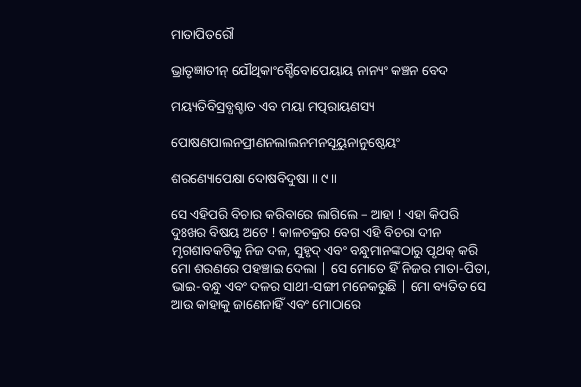ମାତାପିତରୌ

ଭ୍ରାତୃଜ୍ଞାତୀନ୍ ଯୌଥିକାଂଶ୍ଚୈବୋପେୟାୟ ନାନ୍ୟଂ କଞ୍ଚନ ବେଦ

ମୟ୍ୟତିବିସ୍ରବ୍ଧଶ୍ଚାତ ଏବ ମୟା ମତ୍ପରାୟଣସ୍ୟ

ପୋଷଣପାଲନପ୍ରୀଣନଲାଲନମନସୂୟୁନାନୁଷ୍ଠେୟଂ

ଶରଣ୍ୟୋପେକ୍ଷା ଦୋଷବିଦୁଷା ॥ ୯॥

ସେ ଏହିପରି ବିଚାର କରିବାରେ ଲାଗିଲେ – ଆହା ! ଏହା କିପରି ଦୁଃଖର ବିଷୟ ଅଟେ ! କାଳଚକ୍ରର ବେଗ ଏହି ବିଚରା ଦୀନ ମୃଗଶାବକଟିକୁ ନିଜ ଦଳ, ସୁହୃଦ୍ ଏବଂ ବନ୍ଧୁମାନଙ୍କଠାରୁ ପୃଥକ୍ କରି ମୋ ଶରଣରେ ପହଞ୍ଚାଇ ଦେଲା | ସେ ମୋତେ ହିଁ ନିଜର ମାତା-ପିତା, ଭାଇ-ବନ୍ଧୁ ଏବଂ ଦଳର ସାଥୀ-ସଙ୍ଗୀ ମନେକରୁଛି | ମୋ ବ୍ୟତିତ ସେ ଆଉ କାହାକୁ ଜାଣେନାହିଁ ଏବଂ ମୋଠାରେ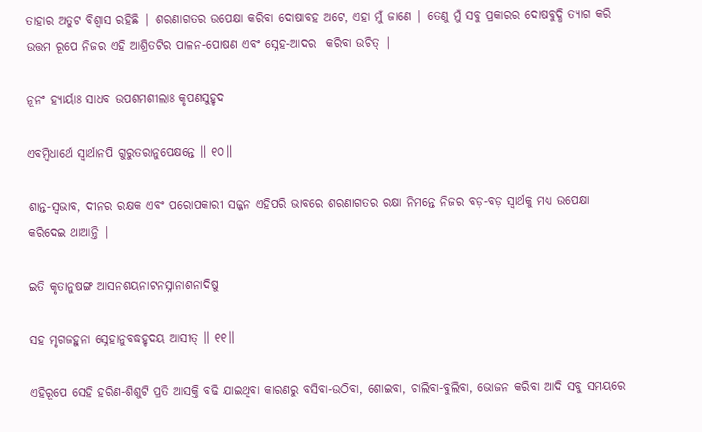ତାହାର ଅତୁଟ ବିଶ୍ବାସ ରହିଛି | ଶରଣାଗତର ଉପେକ୍ଷା କରିବା ଦୋଷାବହ ଅଟେ, ଏହା ମୁଁ ଜାଣେ | ତେଣୁ ମୁଁ ସବୁ ପ୍ରକାରର ଦୋଷବୁଦ୍ଧି ତ୍ୟାଗ କରି ଉତ୍ତମ ରୂପେ ନିଜର ଏହି ଆଶ୍ରିତଟିର ପାଳନ-ପୋଷଣ ଏବଂ ସ୍ନେହ-ଆଦର  କରିବା ଉଚିତ୍ |

ନୂନଂ ହ୍ୟାର୍ୟାଃ ସାଧବ ଉପଶମଶୀଲାଃ କୃପଣସୁହୃଦ

ଏବମ୍ବିଧାର୍ଥେ ସ୍ୱାର୍ଥାନପି ଗୁରୁତରାନୁପେକ୍ଷନ୍ତେ ॥ ୧୦॥

ଶାନ୍ତ-ସ୍ବଭାବ, ଦୀନର ରକ୍ଷକ ଏବଂ ପରୋପକାରୀ ସଜ୍ଜନ ଏହିପରି ଭାବରେ ଶରଣାଗତର ରକ୍ଷା ନିମନ୍ତେ ନିଜର ବଡ଼-ବଡ଼ ସ୍ବାର୍ଥକୁ ମଧ୍ୟ ଉପେକ୍ଷା କରିଦେଇ ଥାଆନ୍ତି |

ଇତି କୃତାନୁଷଙ୍ଗ ଆସନଶୟନାଟନସ୍ନାନାଶନାଦିଷୁ

ସହ ମୃଗଜହୁନା ସ୍ନେହାନୁବଦ୍ଧହୃଦୟ ଆସୀତ୍ ॥ ୧୧॥

ଏହିରୂପେ ସେହି ହରିଣ-ଶିଶୁଟି ପ୍ରତି ଆସକ୍ତି ବଢି ଯାଇଥିବା କାରଣରୁ ବସିବା-ଉଠିବା, ଶୋଇବା, ଚାଲିବା-ବୁଲିବା, ଭୋଜନ କରିବା ଆଦି ସବୁ ସମୟରେ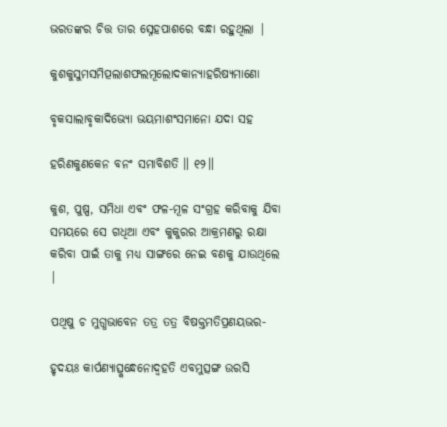ଭରତଙ୍କର ଚିତ୍ତ ତାର ସ୍ନେହପାଶରେ ବନ୍ଧା ରହୁଥିଲା |

କୁଶକୁସୁମସମିତ୍ପଲାଶଫଲମୂଲୋଦକାନ୍ୟାହରିଷ୍ୟମାଣୋ

ବୃକସାଲାବୃକାଦିଭ୍ୟୋ ଭୟମାଶଂସମାନୋ ଯଦା ସହ

ହରିଣକୁଣକେନ ବନଂ ସମାବିଶତି ॥ ୧୨॥

କୁଶ, ପୁଷ୍ପ, ସମିଧା ଏବଂ ଫଳ-ମୂଳ ସଂଗ୍ରହ କରିବାକୁ ଯିବା ସମୟରେ ସେ ଗଧିଆ ଏବଂ କୁକୁରର ଆକ୍ରମଣରୁ ରକ୍ଷା କରିବା ପାଇଁ ତାକୁ ମଧ୍ୟ ସାଙ୍ଗରେ ନେଇ ବଣକୁ ଯାଉଥିଲେ |

ପଥିଷୁ ଚ ମୁଗ୍ଧଭାବେନ ତତ୍ର ତତ୍ର ବିଷକ୍ତମତିପ୍ରଣୟଭର-

ହୃଦୟଃ କାର୍ପଣ୍ୟାତ୍ସ୍କନ୍ଧେନୋଦ୍ୱହତି ଏବମୁତ୍ସଙ୍ଗ ଉରସି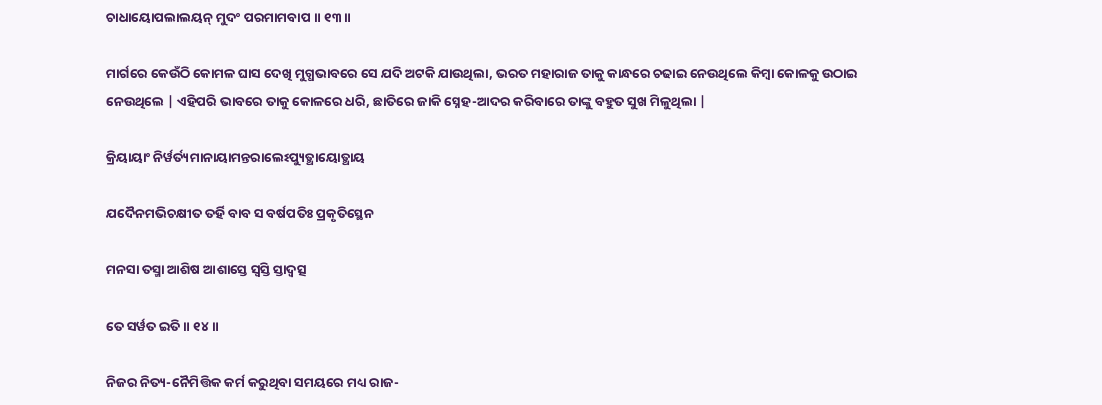ଚାଧାୟୋପଲାଲୟନ୍ ମୁଦଂ ପରମାମବାପ ॥ ୧୩॥

ମାର୍ଗରେ କେଉଁଠି କୋମଳ ଘାସ ଦେଖି ମୁଗ୍ଧଭାବରେ ସେ ଯଦି ଅଟକି ଯାଉଥିଲା, ଭରତ ମହାରାଜ ତାକୁ କାନ୍ଧରେ ଚଢାଇ ନେଉଥିଲେ କିମ୍ବା କୋଳକୁ ଉଠାଇ ନେଉଥିଲେ | ଏହିପରି ଭାବରେ ତାକୁ କୋଳରେ ଧରି, ଛାତିରେ ଜାକି ସ୍ନେହ-ଆଦର କରିବାରେ ତାଙ୍କୁ ବହୁତ ସୁଖ ମିଳୁଥିଲା |

କ୍ରିୟାୟାଂ ନିର୍ୱର୍ତ୍ୟମାନାୟାମନ୍ତରାଲେଽପ୍ୟୁତ୍ଥାୟୋତ୍ଥାୟ

ଯଦୈନମଭିଚକ୍ଷୀତ ତର୍ହି ବାବ ସ ବର୍ଷପତିଃ ପ୍ରକୃତିସ୍ଥେନ

ମନସା ତସ୍ମା ଆଶିଷ ଆଶାସ୍ତେ ସ୍ୱସ୍ତି ସ୍ତାଦ୍ୱତ୍ସ

ତେ ସର୍ୱତ ଇତି ॥ ୧୪॥

ନିଜର ନିତ୍ୟ-ନୈମିତ୍ତିକ କର୍ମ କରୁଥିବା ସମୟରେ ମଧ୍ୟ ରାଜ-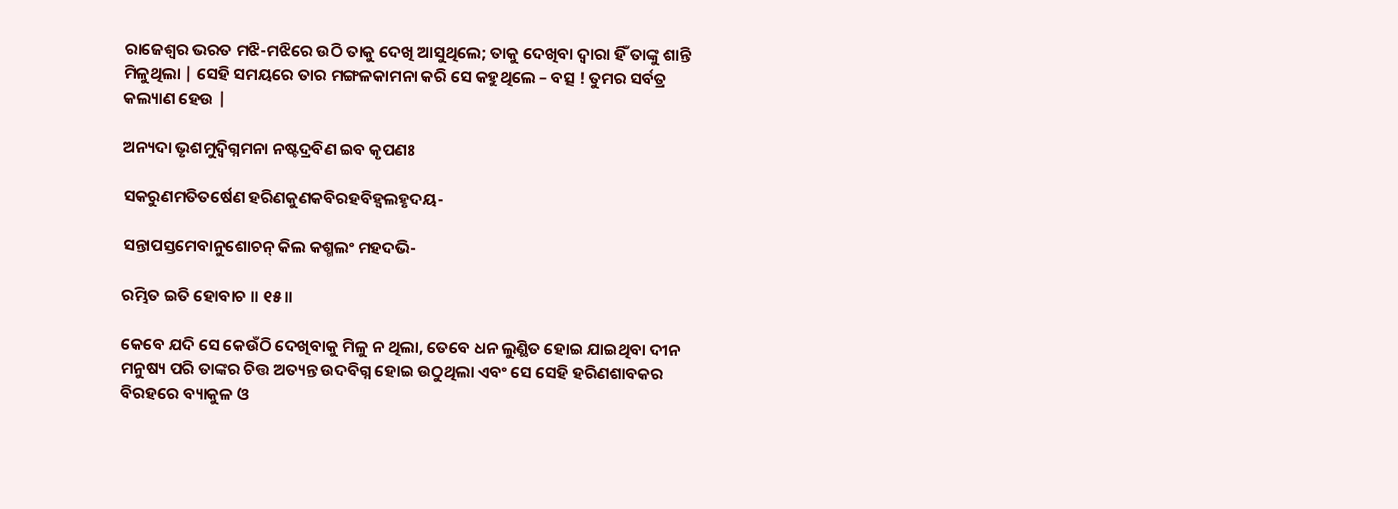ରାଜେଶ୍ବର ଭରତ ମଝି-ମଝିରେ ଉଠି ତାକୁ ଦେଖି ଆସୁଥିଲେ; ତାକୁ ଦେଖିବା ଦ୍ବାରା ହିଁ ତାଙ୍କୁ ଶାନ୍ତି ମିଳୁଥିଲା | ସେହି ସମୟରେ ତାର ମଙ୍ଗଳକାମନା କରି ସେ କହୁଥିଲେ – ବତ୍ସ ! ତୁମର ସର୍ବତ୍ର କଲ୍ୟାଣ ହେଉ |

ଅନ୍ୟଦା ଭୃଶମୁଦ୍ୱିଗ୍ନମନା ନଷ୍ଟଦ୍ରବିଣ ଇବ କୃପଣଃ

ସକରୁଣମତିତର୍ଷେଣ ହରିଣକୁଣକବିରହବିହ୍ୱଲହୃଦୟ-

ସନ୍ତାପସ୍ତମେବାନୁଶୋଚନ୍ କିଲ କଶ୍ମଲଂ ମହଦଭି-

ରମ୍ଭିତ ଇତି ହୋବାଚ ॥ ୧୫॥

କେବେ ଯଦି ସେ କେଉଁଠି ଦେଖିବାକୁ ମିଳୁ ନ ଥିଲା, ତେବେ ଧନ ଲୁଣ୍ଥିତ ହୋଇ ଯାଇଥିବା ଦୀନ ମନୁଷ୍ୟ ପରି ତାଙ୍କର ଚିତ୍ତ ଅତ୍ୟନ୍ତ ଉଦବିଗ୍ନ ହୋଇ ଉଠୁଥିଲା ଏବଂ ସେ ସେହି ହରିଣଶାବକର ବିରହରେ ବ୍ୟାକୁଳ ଓ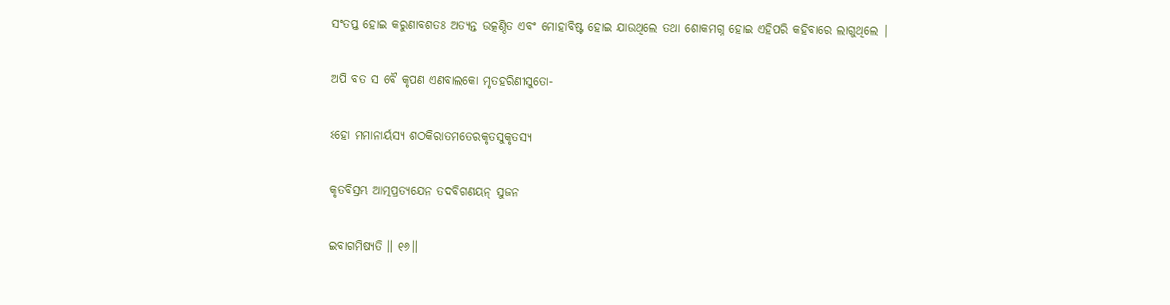ସଂତପ୍ତ ହୋଇ କରୁଣାବଶତଃ ଅତ୍ୟନ୍ତ ଉତ୍କଣ୍ଠିତ ଏବଂ ମୋହାବିଷ୍ଟ ହୋଇ ଯାଉଥିଲେ ତଥା ଶୋକମଗ୍ନ ହୋଇ ଏହିପରି କହିବାରେ ଲାଗୁଥିଲେ |

ଅପି ବତ ସ ବୈ କୃପଣ ଏଣବାଲକୋ ମୃତହରିଣୀସୁତୋ-

ଽହୋ ମମାନାର୍ୟସ୍ୟ ଶଠକିରାତମତେରକୃତସୁକୃତସ୍ୟ

କୃତବିସ୍ରମ୍ଭ ଆତ୍ମପ୍ରତ୍ୟଯେନ ତଦବିଗଣୟନ୍ ସୁଜନ

ଇବାଗମିଷ୍ୟତି ॥ ୧୬॥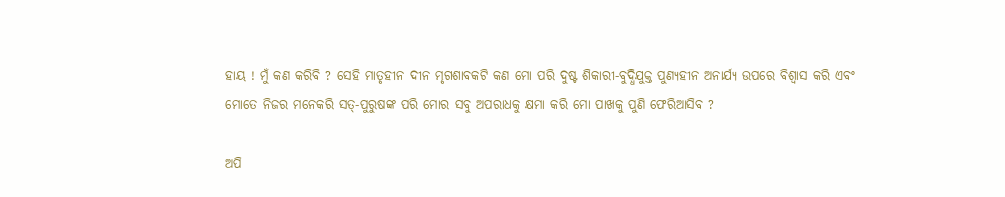ହାୟ ! ମୁଁ କଣ କରିବି ? ସେହି ମାତୃହୀନ ଦୀନ ମୃଗଶାବକଟି କଣ ମୋ ପରି ଦୁଷ୍ଟ ଶିକାରୀ-ବୁଦ୍ଧିଯୁକ୍ତ ପୁଣ୍ୟହୀନ ଅନାର୍ଯ୍ୟ ଉପରେ ବିଶ୍ବାସ କରି ଏବଂ ମୋତେ ନିଜର ମନେକରି ସତ୍-ପୁରୁଷଙ୍କ ପରି ମୋର ସବୁ ଅପରାଧକୁ କ୍ଷମା କରି ମୋ ପାଖକୁ ପୁଣି ଫେରିଆସିବ ?

ଅପି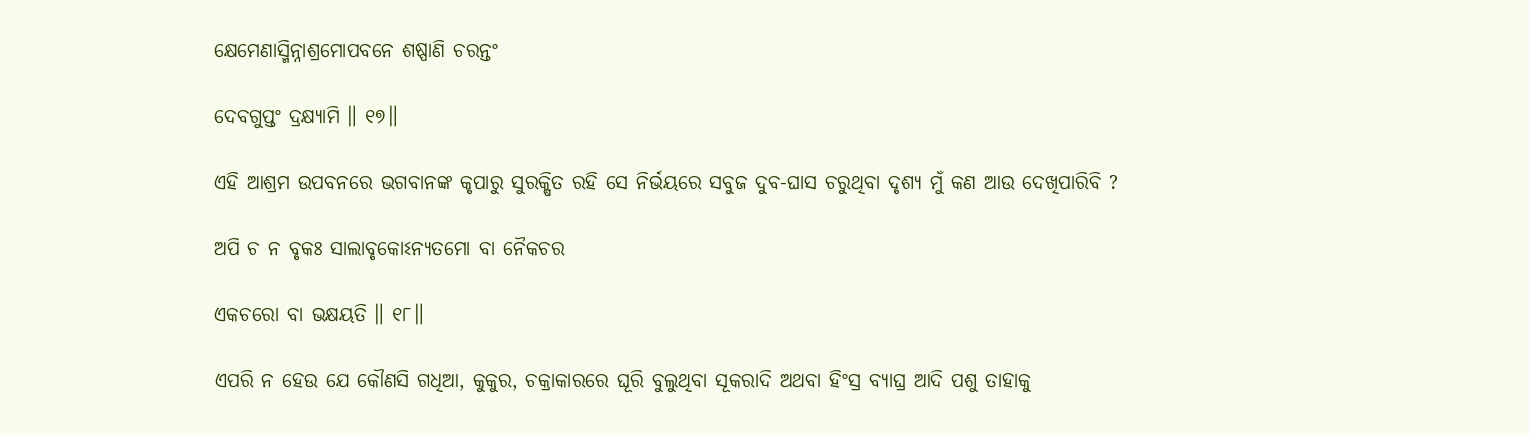କ୍ଷେମେଣାସ୍ମିନ୍ନାଶ୍ରମୋପବନେ ଶଷ୍ପାଣି ଚରନ୍ତଂ

ଦେବଗୁପ୍ତଂ ଦ୍ରକ୍ଷ୍ୟାମି ॥ ୧୭॥

ଏହି ଆଶ୍ରମ ଉପବନରେ ଭଗବାନଙ୍କ କୃପାରୁ ସୁରକ୍ଷିତ ରହି ସେ ନିର୍ଭୟରେ ସବୁଜ ଦୁବ-ଘାସ ଚରୁଥିବା ଦୃଶ୍ୟ ମୁଁ କଣ ଆଉ ଦେଖିପାରିବି ?

ଅପି ଚ ନ ବୃକଃ ସାଲାବୃକୋଽନ୍ୟତମୋ ବା ନୈକଚର

ଏକଚରୋ ବା ଭକ୍ଷୟତି ॥ ୧୮॥

ଏପରି ନ ହେଉ ଯେ କୌଣସି ଗଧିଆ, କୁକୁର, ଚକ୍ରାକାରରେ ଘୂରି ବୁଲୁଥିବା ସୂକରାଦି ଅଥବା ହିଂସ୍ର ବ୍ୟାଘ୍ର ଆଦି ପଶୁ ତାହାକୁ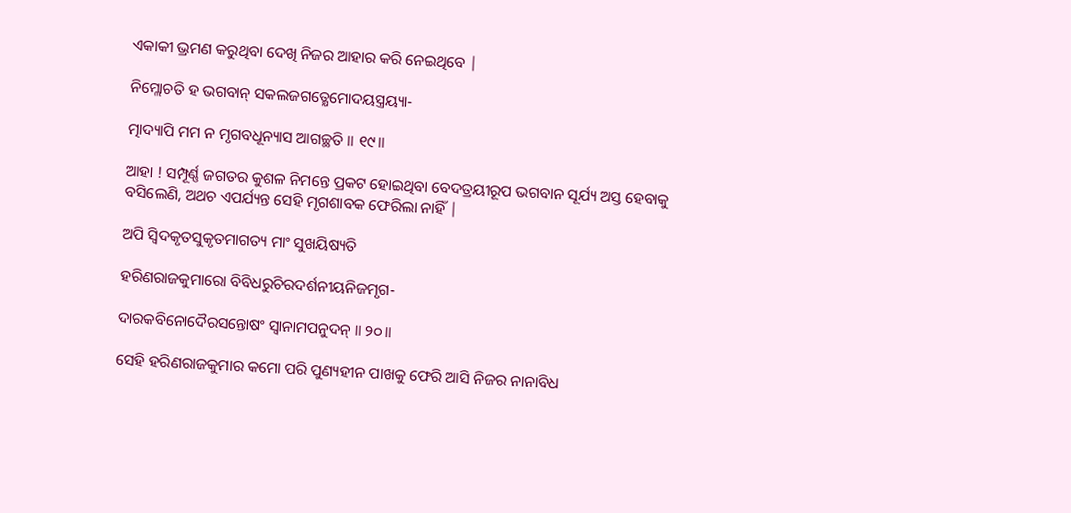ଏକାକୀ ଭ୍ରମଣ କରୁଥିବା ଦେଖି ନିଜର ଆହାର କରି ନେଇଥିବେ |

ନିମ୍ଲୋଚତି ହ ଭଗବାନ୍ ସକଲଜଗତ୍କ୍ଷେମୋଦୟସ୍ତ୍ରୟ୍ୟା-

ତ୍ମାଦ୍ୟାପି ମମ ନ ମୃଗବଧୂନ୍ୟାସ ଆଗଚ୍ଛତି ॥ ୧୯॥

ଆହା ! ସମ୍ପୂର୍ଣ୍ଣ ଜଗତର କୁଶଳ ନିମନ୍ତେ ପ୍ରକଟ ହୋଇଥିବା ବେଦତ୍ରୟୀରୂପ ଭଗବାନ ସୂର୍ଯ୍ୟ ଅସ୍ତ ହେବାକୁ ବସିଲେଣି, ଅଥଚ ଏପର୍ଯ୍ୟନ୍ତ ସେହି ମୃଗଶାବକ ଫେରିଲା ନାହିଁ |

ଅପି ସ୍ୱିଦକୃତସୁକୃତମାଗତ୍ୟ ମାଂ ସୁଖୟିଷ୍ୟତି

ହରିଣରାଜକୁମାରୋ ବିବିଧରୁଚିରଦର୍ଶନୀୟନିଜମୃଗ-

ଦାରକବିନୋଦୈରସନ୍ତୋଷଂ ସ୍ୱାନାମପନୁଦନ୍ ॥ ୨୦॥

ସେହି ହରିଣରାଜକୁମାର କମୋ ପରି ପୁଣ୍ୟହୀନ ପାଖକୁ ଫେରି ଆସି ନିଜର ନାନାବିଧ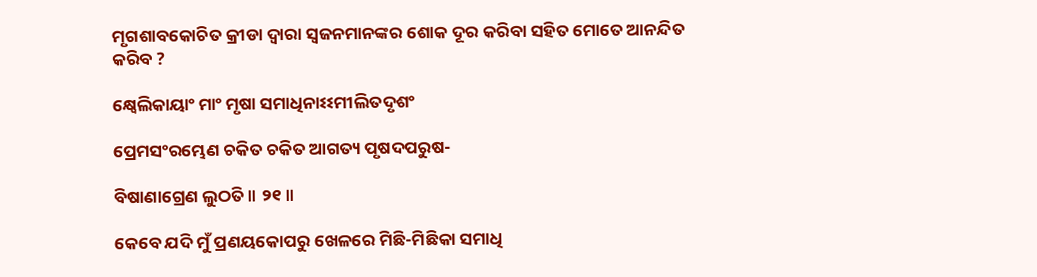ମୃଗଶାବକୋଚିତ କ୍ରୀଡା ଦ୍ବାରା ସ୍ବଜନମାନଙ୍କର ଶୋକ ଦୂର କରିବା ସହିତ ମୋତେ ଆନନ୍ଦିତ କରିବ ?

କ୍ଷ୍ୱେଲିକାୟାଂ ମାଂ ମୃଷା ସମାଧିନାଽଽମୀଲିତଦୃଶଂ

ପ୍ରେମସଂରମ୍ଭେଣ ଚକିତ ଚକିତ ଆଗତ୍ୟ ପୃଷଦପରୁଷ-

ବିଷାଣାଗ୍ରେଣ ଲୁଠତି ॥ ୨୧॥

କେବେ ଯଦି ମୁଁ ପ୍ରଣୟକୋପରୁ ଖେଳରେ ମିଛି-ମିଛିକା ସମାଧି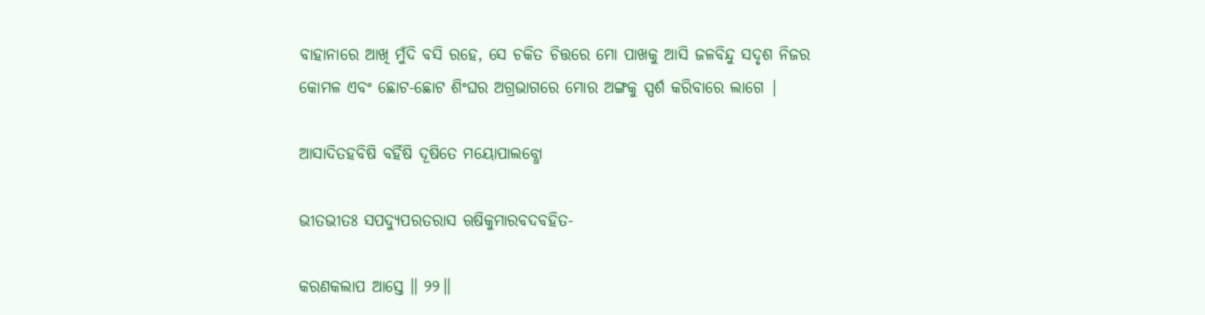ବାହାନାରେ ଆଖି ମୁଁଦି ବସି ରହେ, ସେ ଚକିତ ଚିତ୍ତରେ ମୋ ପାଖକୁ ଆସି ଜଳବିନ୍ଦୁ ସଦୃଶ ନିଜର କୋମଳ ଏବଂ ଛୋଟ-ଛୋଟ ଶିଂଘର ଅଗ୍ରଭାଗରେ ମୋର ଅଙ୍ଗକୁ ସ୍ପର୍ଶ କରିବାରେ ଲାଗେ |

ଆସାଦିତହବିଷି ବର୍ହିଷି ଦୂଷିତେ ମୟୋପାଲବ୍ଧୋ

ଭୀତଭୀତଃ ସପଦ୍ୟୁପରତରାସ ଋଷିକୁମାରବଦବହିତ-

କରଣକଲାପ ଆସ୍ତେ ॥ ୨୨॥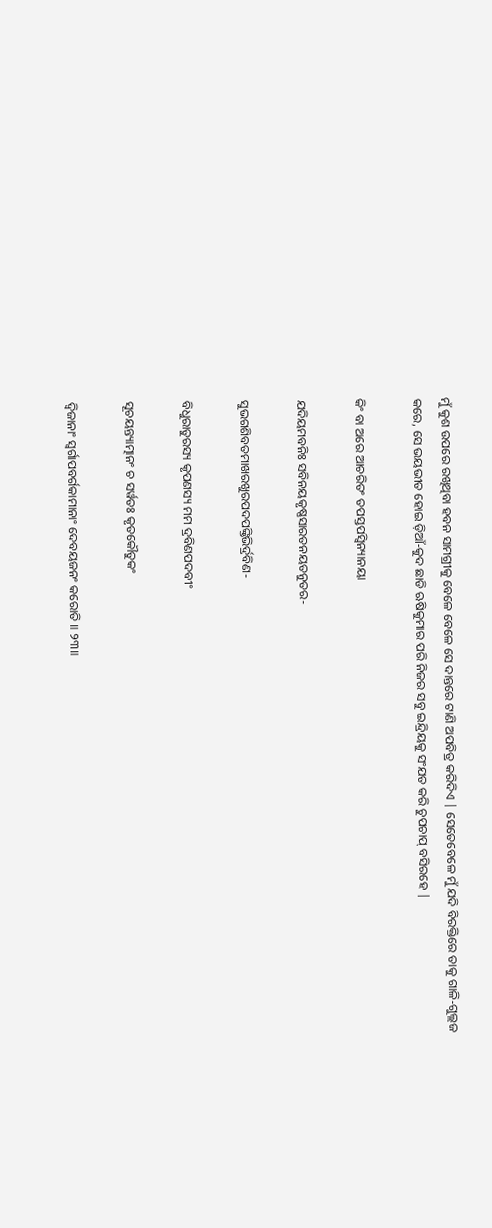ମୁଁ କୁଶ ଉପରେ ରଖିଥିବା ହବନ ସାମଗ୍ରୀକୁ ବେଳେ ବେଳେ ସେ ଦାନ୍ତରେ ଟାଣି ଅପବିତ୍ର କରିଦିଏ | ସେତେବେଳେ ମୁଁ ଯଦି ବିରକ୍ତିରେ ତାକୁ ଗାଳି-ଗୁଲ୍ଲଜ କରେ, ସେ ଭୟଭୀତ ହୋଇ ଡ଼ିଆଁ-କୁଦ ଛାଡି ଋଷିକୁମାର ପରି ନିଜର ସବୁ ଇନ୍ଦ୍ରିୟକୁ ସଂଯତ କରି ଚୁପଚାପ୍ ବସିରହେ |

କିଂ ବା ଅରେ ଆଚରିତଂ ତପସ୍ତପସ୍ୱିନ୍ୟାନୟା

ଯଦିୟମବନିଃ ସବିନୟକୃଷ୍ଣସାରତନୟତନୁତର-

ସୁଭଗଶିବତମାଖରଖୁରପଦପଙ୍କ୍ତିଭିର୍ଦ୍ରବିଣ-

ବିଧୁରାତୁରସ୍ୟ କୃପଣସ୍ୟ ମମ ଦ୍ରବିଣପଦବୀଂ

ସୂଚୟନ୍ତ୍ୟାତ୍ମାନଂ ଚ ସର୍ୱତଃ କୃତକୌତୁକଂ

ଦ୍ୱିଜାନାଂ ସ୍ୱର୍ଗାପବର୍ଗକାମାନାଂ ଦେବୟଜନଂ କରୋତି ॥ ୨୩॥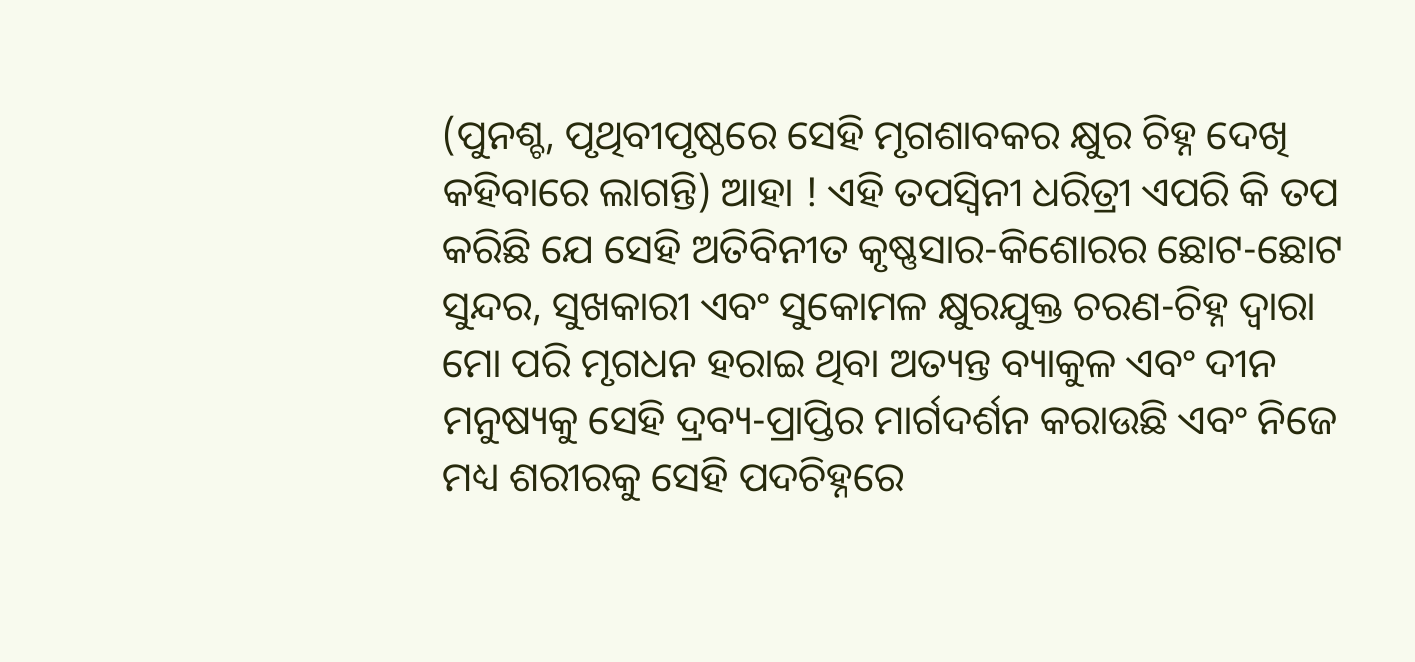(ପୁନଶ୍ଚ, ପୃଥିବୀପୃଷ୍ଠରେ ସେହି ମୃଗଶାବକର କ୍ଷୁର ଚିହ୍ନ ଦେଖି କହିବାରେ ଲାଗନ୍ତି) ଆହା ! ଏହି ତପସ୍ବିନୀ ଧରିତ୍ରୀ ଏପରି କି ତପ କରିଛି ଯେ ସେହି ଅତିବିନୀତ କୃଷ୍ଣସାର-କିଶୋରର ଛୋଟ-ଛୋଟ ସୁନ୍ଦର, ସୁଖକାରୀ ଏବଂ ସୁକୋମଳ କ୍ଷୁରଯୁକ୍ତ ଚରଣ-ଚିହ୍ନ ଦ୍ବାରା ମୋ ପରି ମୃଗଧନ ହରାଇ ଥିବା ଅତ୍ୟନ୍ତ ବ୍ୟାକୁଳ ଏବଂ ଦୀନ ମନୁଷ୍ୟକୁ ସେହି ଦ୍ରବ୍ୟ-ପ୍ରାପ୍ତିର ମାର୍ଗଦର୍ଶନ କରାଉଛି ଏବଂ ନିଜେ ମଧ୍ୟ ଶରୀରକୁ ସେହି ପଦଚିହ୍ନରେ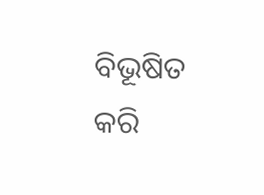ବିଭୂଷିତ କରି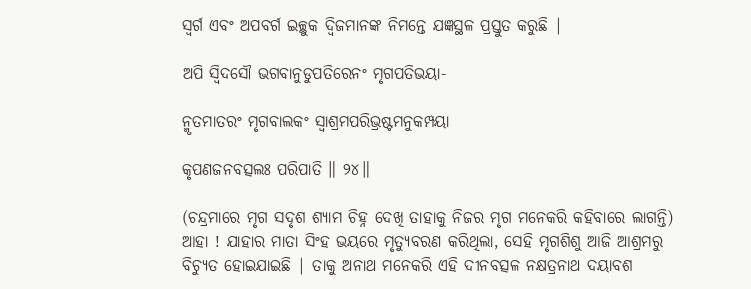ସ୍ବର୍ଗ ଏବଂ ଅପବର୍ଗ ଇଚ୍ଛୁକ ଦ୍ବିଜମାନଙ୍କ ନିମନ୍ତେ ଯଜ୍ଞସ୍ଥଳ ପ୍ରସ୍ତୁତ କରୁଛି |

ଅପି ସ୍ୱିଦସୌ ଭଗବାନୁଡୁପତିରେନଂ ମୃଗପତିଭୟା-

ନ୍ମୃତମାତରଂ ମୃଗବାଲକଂ ସ୍ୱାଶ୍ରମପରିଭ୍ରଷ୍ଟମନୁକମ୍ପୟା

କୃପଣଜନବତ୍ସଲଃ ପରିପାତି ॥ ୨୪॥

(ଚନ୍ଦ୍ରମାରେ ମୃଗ ସଦୃଶ ଶ୍ୟାମ ଚିହ୍ନ ଦେଖି ତାହାକୁ ନିଜର ମୃଗ ମନେକରି କହିବାରେ ଲାଗନ୍ତି) ଆହା ! ଯାହାର ମାତା ସିଂହ ଭୟରେ ମୃତ୍ୟୁବରଣ କରିଥିଲା, ସେହି ମୃଗଶିଶୁ ଆଜି ଆଶ୍ରମରୁ ବିଚ୍ୟୁତ ହୋଇଯାଇଛି | ତାକୁ ଅନାଥ ମନେକରି ଏହି ଦୀନବତ୍ସଳ ନକ୍ଷତ୍ରନାଥ ଦୟାବଶ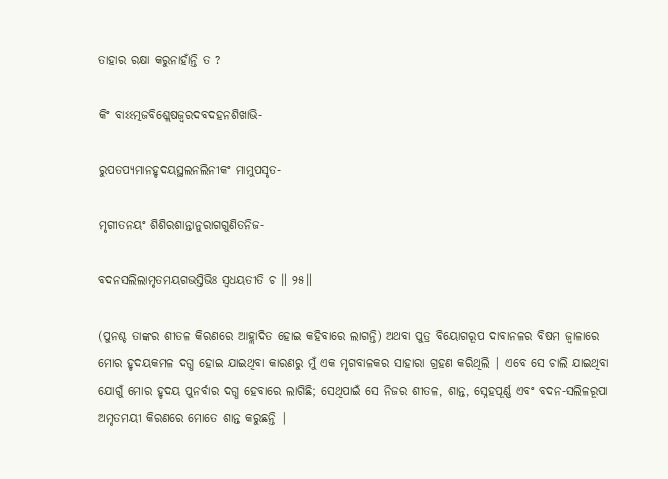ତାହାର ରକ୍ଷା କରୁନାହାଁନ୍ତି ତ ?

କିଂ ବାଽଽତ୍ମଜବିଶ୍ଲେଷଜ୍ୱରଦବଦହନଶିଖାଭି-

ରୁପତପ୍ୟମାନହୃଦୟସ୍ଥଲନଲିନୀକଂ ମାମୁପସୃତ-

ମୃଗୀତନୟଂ ଶିଶିରଶାନ୍ତାନୁରାଗଗୁଣିତନିଜ-

ବଦନସଲିଲାମୃତମୟଗଭସ୍ତିଭିଃ ସ୍ୱଧୟତୀତି ଚ ॥ ୨୫॥

(ପୁନଶ୍ଚ ତାଙ୍କର ଶୀତଳ କିରଣରେ ଆହ୍ଲାଦିତ ହୋଇ କହିବାରେ ଲାଗନ୍ତି) ଅଥବା ପୁତ୍ର ବିୟୋଗରୂପ ଦାବାନଳର ବିଷମ ଜ୍ବାଳାରେ ମୋର ହୃଦୟକମଳ ଦଗ୍ଧ ହୋଇ ଯାଇଥିବା କାରଣରୁ ମୁଁ ଏକ ମୃଗବାଳକର ସାହାରା ଗ୍ରହଣ କରିଥିଲି | ଏବେ ସେ ଚାଲି ଯାଇଥିବା ଯୋଗୁଁ ମୋର ହୃଦୟ ପୁନର୍ବାର ଦଗ୍ଧ ହେବାରେ ଲାଗିଛି; ସେଥିପାଇଁ ସେ ନିଜର ଶୀତଳ, ଶାନ୍ତ, ସ୍ନେହପୂର୍ଣ୍ଣ ଏବଂ ବଦନ-ସଲିଳରୂପା ଅମୃତମୟୀ କିରଣରେ ମୋତେ ଶାନ୍ତ କରୁଛନ୍ତି |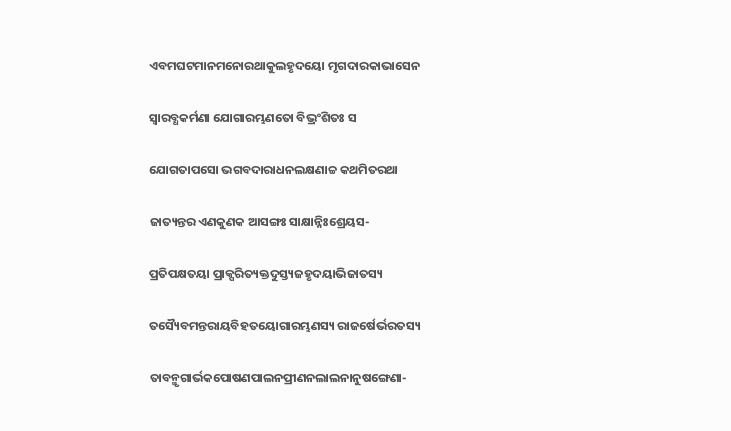ଏବମଘଟମାନମନୋରଥାକୁଲହୃଦୟୋ ମୃଗଦାରକାଭାସେନ

ସ୍ୱାରବ୍ଧକର୍ମଣା ଯୋଗାରମ୍ଭଣତୋ ବିଭ୍ରଂଶିତଃ ସ

ଯୋଗତାପସୋ ଭଗବଦାରାଧନଲକ୍ଷଣାଚ୍ଚ କଥମିତରଥା

ଜାତ୍ୟନ୍ତର ଏଣକୁଣକ ଆସଙ୍ଗଃ ସାକ୍ଷାନ୍ନିଃଶ୍ରେୟସ-

ପ୍ରତିପକ୍ଷତୟା ପ୍ରାକ୍ପରିତ୍ୟକ୍ତଦୁସ୍ତ୍ୟଜହୃଦୟାଭିଜାତସ୍ୟ

ତସ୍ୟୈବମନ୍ତରାୟବିହତୟୋଗାରମ୍ଭଣସ୍ୟ ରାଜର୍ଷେର୍ଭରତସ୍ୟ

ତାବନ୍ମୃଗାର୍ଭକପୋଷଣପାଲନପ୍ରୀଣନଲାଲନାନୁଷଙ୍ଗେଣା-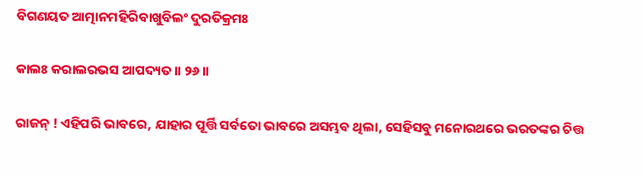ବିଗଣୟତ ଆତ୍ମାନମହିରିବାଖୁବିଲଂ ଦୁରତିକ୍ରମଃ

କାଲଃ କରାଲରଭସ ଆପଦ୍ୟତ ॥ ୨୬॥

ରାଜନ୍ ! ଏହିପରି ଭାବରେ, ଯାହାର ପୂର୍ତ୍ତି ସର୍ବତୋ ଭାବରେ ଅସମ୍ଭବ ଥିଲା, ସେହିସବୁ ମନୋରଥରେ ଭରତଙ୍କର ଚିତ୍ତ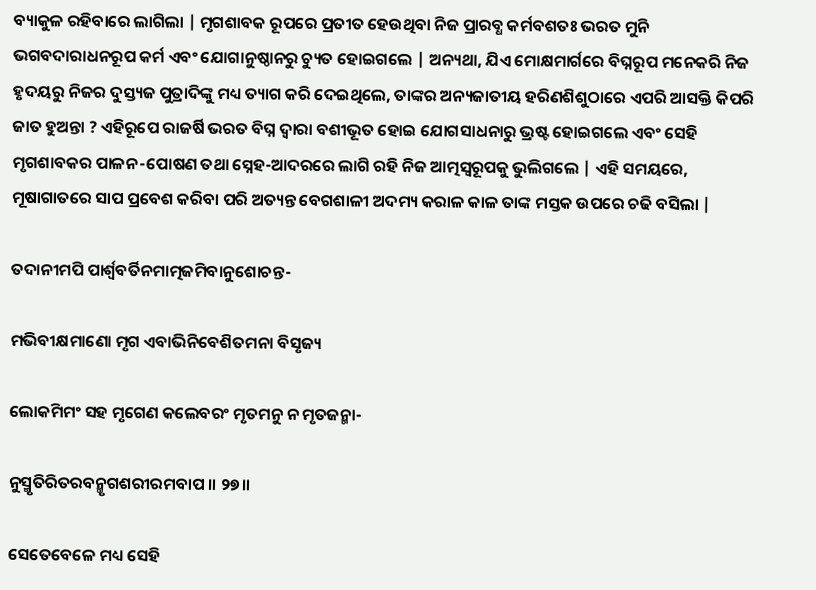ବ୍ୟାକୁଳ ରହିବାରେ ଲାଗିଲା | ମୃଗଶାବକ ରୂପରେ ପ୍ରତୀତ ହେଉଥିବା ନିଜ ପ୍ରାରବ୍ଧ କର୍ମବଶତଃ ଭରତ ମୁନି ଭଗବଦାରାଧନରୂପ କର୍ମ ଏବଂ ଯୋଗାନୁଷ୍ଠାନରୁ ଚ୍ୟୁତ ହୋଇଗଲେ | ଅନ୍ୟଥା, ଯିଏ ମୋକ୍ଷମାର୍ଗରେ ବିଘ୍ନରୂପ ମନେକରି ନିଜ ହୃଦୟରୁ ନିଜର ଦୁସ୍ତ୍ୟଜ ପୁତ୍ରାଦିଙ୍କୁ ମଧ୍ୟ ତ୍ୟାଗ କରି ଦେଇଥିଲେ, ତାଙ୍କର ଅନ୍ୟଜାତୀୟ ହରିଣଶିଶୁଠାରେ ଏପରି ଆସକ୍ତି କିପରି ଜାତ ହୁଅନ୍ତା ? ଏହିରୂପେ ରାଜର୍ଷି ଭରତ ବିଘ୍ନ ଦ୍ବାରା ବଶୀଭୂତ ହୋଇ ଯୋଗସାଧନାରୁ ଭ୍ରଷ୍ଟ ହୋଇଗଲେ ଏବଂ ସେହି ମୃଗଶାବକର ପାଳନ-ପୋଷଣ ତଥା ସ୍ନେହ-ଆଦରରେ ଲାଗି ରହି ନିଜ ଆତ୍ମସ୍ବରୂପକୁ ଭୁଲିଗଲେ | ଏହି ସମୟରେ, ମୂଷାଗାତରେ ସାପ ପ୍ରବେଶ କରିବା ପରି ଅତ୍ୟନ୍ତ ବେଗଶାଳୀ ଅଦମ୍ୟ କରାଳ କାଳ ତାଙ୍କ ମସ୍ତକ ଉପରେ ଚଢି ବସିଲା |

ତଦାନୀମପି ପାର୍ଶ୍ୱବର୍ତିନମାତ୍ମଜମିବାନୁଶୋଚନ୍ତ-

ମଭିବୀକ୍ଷମାଣୋ ମୃଗ ଏବାଭିନିବେଶିତମନା ବିସୃଜ୍ୟ

ଲୋକମିମଂ ସହ ମୃଗେଣ କଲେବରଂ ମୃତମନୁ ନ ମୃତଜନ୍ମା-

ନୁସ୍ମୃତିରିତରବନ୍ମୃଗଶରୀରମବାପ ॥ ୨୭॥

ସେତେବେଳେ ମଧ୍ୟ ସେହି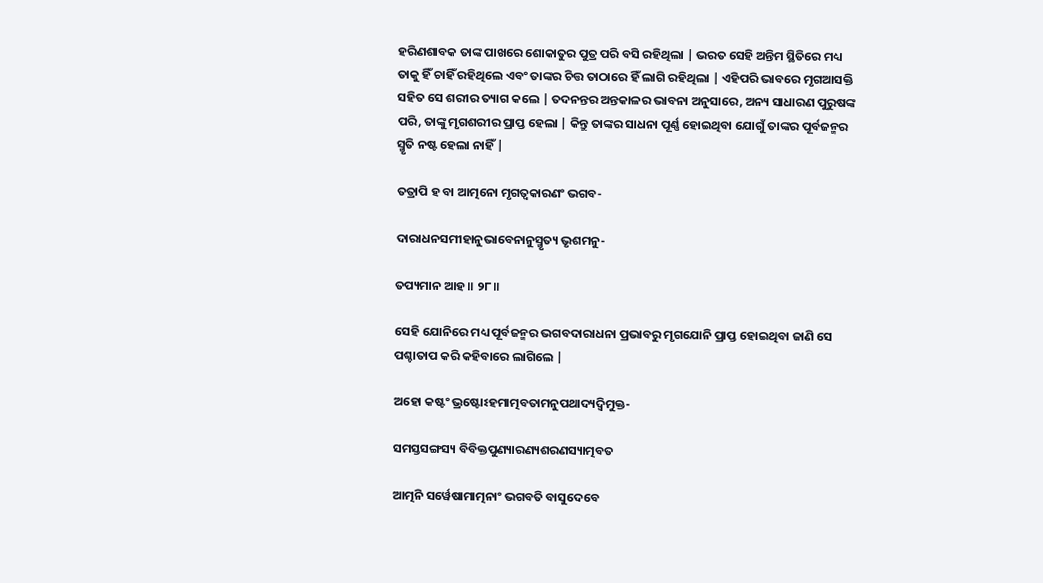ହରିଣଶାବକ ତାଙ୍କ ପାଖରେ ଶୋକାତୁର ପୁତ୍ର ପରି ବସି ରହିଥିଲା | ଭରତ ସେହି ଅନ୍ତିମ ସ୍ଥିତିରେ ମଧ୍ୟ ତାକୁ ହିଁ ଚାହିଁ ରହିଥିଲେ ଏବଂ ତାଙ୍କର ଚିତ୍ତ ତାଠାରେ ହିଁ ଲାଗି ରହିଥିଲା | ଏହିପରି ଭାବରେ ମୃଗଆସକ୍ତି ସହିତ ସେ ଶରୀର ତ୍ୟାଗ କଲେ | ତଦନନ୍ତର ଅନ୍ତକାଳର ଭାବନା ଅନୁସାରେ, ଅନ୍ୟ ସାଧାରଣ ପୁରୁଷଙ୍କ ପରି, ତାଙ୍କୁ ମୃଗଶରୀର ପ୍ରାପ୍ତ ହେଲା | କିନ୍ତୁ ତାଙ୍କର ସାଧନା ପୂର୍ଣ୍ଣ ହୋଇଥିବା ଯୋଗୁଁ ତାଙ୍କର ପୂର୍ବଜନ୍ମର ସ୍ମୃତି ନଷ୍ଟ ହେଲା ନାହିଁ |

ତତ୍ରାପି ହ ବା ଆତ୍ମନୋ ମୃଗତ୍ୱକାରଣଂ ଭଗବ-

ଦାରାଧନସମୀହାନୁଭାବେନାନୁସ୍ମୃତ୍ୟ ଭୃଶମନୁ-

ତପ୍ୟମାନ ଆହ ॥ ୨୮॥

ସେହି ଯୋନିରେ ମଧ୍ୟ ପୂର୍ବଜନ୍ମର ଭଗବଦାରାଧନା ପ୍ରଭାବରୁ ମୃଗଯୋନି ପ୍ରାପ୍ତ ହୋଇଥିବା ଜାଣି ସେ ପଶ୍ଚାତାପ କରି କହିବାରେ ଲାଗିଲେ |

ଅହୋ କଷ୍ଟଂ ଭ୍ରଷ୍ଟୋଽହମାତ୍ମବତାମନୁପଥାଦ୍ୟଦ୍ୱିମୁକ୍ତ-

ସମସ୍ତସଙ୍ଗସ୍ୟ ବିବିକ୍ତପୁଣ୍ୟାରଣ୍ୟଶରଣସ୍ୟାତ୍ମବତ

ଆତ୍ମନି ସର୍ୱେଷାମାତ୍ମନାଂ ଭଗବତି ବାସୁଦେବେ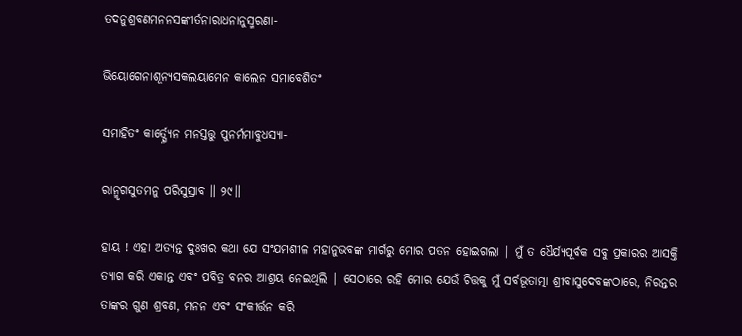ତଦନୁଶ୍ରବଣମନନସଙ୍କୀର୍ତନାରାଧନାନୁସ୍ମରଣା-

ଭିୟୋଗେନାଶୂନ୍ୟସକଲୟାମେନ କାଲେନ ସମାବେଶିତଂ

ସମାହିତଂ କାର୍ତ୍ସ୍ନ୍ୟେନ ମନସ୍ତତ୍ତୁ ପୁନର୍ମମାବୁଧସ୍ୟା-

ରାନ୍ମୃଗସୁତମନୁ ପରିସୁସ୍ରାବ ॥ ୨୯॥

ହାୟ ! ଏହା ଅତ୍ୟନ୍ତ ଦୁଃଖର କଥା ଯେ ସଂଯମଶୀଳ ମହାନୁଭବଙ୍କ ମାର୍ଗରୁ ମୋର ପତନ ହୋଇଗଲା | ମୁଁ ତ ଧୈର୍ଯ୍ୟପୂର୍ବକ ସବୁ ପ୍ରକାରର ଆସକ୍ତି ତ୍ୟାଗ କରି ଏକାନ୍ତ ଏବଂ ପବିତ୍ର ବନର ଆଶ୍ରୟ ନେଇଥିଲି | ସେଠାରେ ରହି ମୋର ଯେଉଁ ଚିତ୍ତକୁ ମୁଁ ସର୍ବଭୂତାତ୍ମା ଶ୍ରୀବାସୁଦେବଙ୍କଠାରେ, ନିରନ୍ତର ତାଙ୍କର ଗୁଣ ଶ୍ରବଣ, ମନନ ଏବଂ ସଂକୀର୍ତ୍ତନ କରି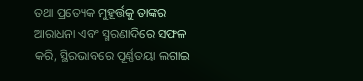ତଥା ପ୍ରତ୍ୟେକ ମୁହୂର୍ତ୍ତକୁ ତାଙ୍କର ଆରାଧନା ଏବଂ ସ୍ମରଣାଦିରେ ସଫଳ କରି, ସ୍ଥିରଭାବରେ ପୂର୍ଣ୍ଣତୟା ଲଗାଇ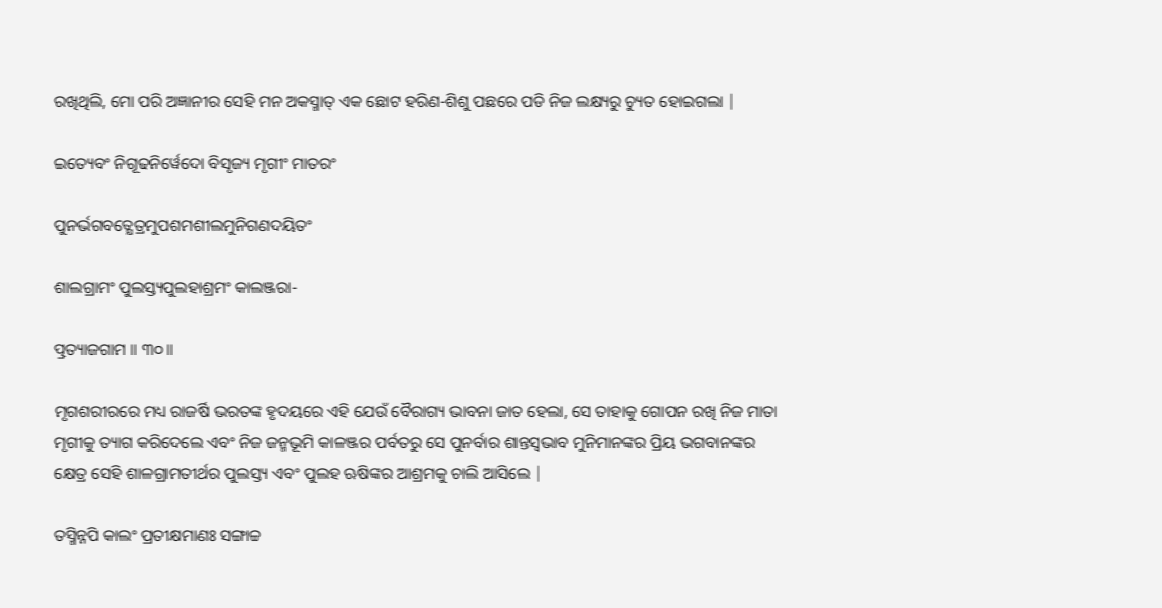ରଖିଥିଲି, ମୋ ପରି ଅଜ୍ଞାନୀର ସେହି ମନ ଅକସ୍ମାତ୍ ଏକ ଛୋଟ ହରିଣ-ଶିଶୁ ପଛରେ ପଡି ନିଜ ଲକ୍ଷ୍ୟରୁ ଚ୍ୟୁତ ହୋଇଗଲା |

ଇତ୍ୟେବଂ ନିଗୂଢନିର୍ୱେଦୋ ବିସୃଜ୍ୟ ମୃଗୀଂ ମାତରଂ

ପୁନର୍ଭଗବତ୍କ୍ଷେତ୍ରମୁପଶମଶୀଲମୁନିଗଣଦୟିତଂ

ଶାଲଗ୍ରାମଂ ପୁଲସ୍ତ୍ୟପୁଲହାଶ୍ରମଂ କାଲଞ୍ଜରା-

ତ୍ପ୍ରତ୍ୟାଜଗାମ ॥ ୩୦॥

ମୃଗଶରୀରରେ ମଧ୍ୟ ରାଜର୍ଷି ଭରତଙ୍କ ହୃଦୟରେ ଏହି ଯେଉଁ ବୈରାଗ୍ୟ ଭାବନା ଜାତ ହେଲା, ସେ ତାହାକୁ ଗୋପନ ରଖି ନିଜ ମାତା ମୃଗୀକୁ ତ୍ୟାଗ କରିଦେଲେ ଏବଂ ନିଜ ଜନ୍ମଭୂମି କାଳଞ୍ଜର ପର୍ବତରୁ ସେ ପୁନର୍ବାର ଶାନ୍ତସ୍ବଭାବ ମୁନିମାନଙ୍କର ପ୍ରିୟ ଭଗବାନଙ୍କର କ୍ଷେତ୍ର ସେହି ଶାଳଗ୍ରାମତୀର୍ଥର ପୁଲସ୍ତ୍ୟ ଏବଂ ପୁଲହ ଋଷିଙ୍କର ଆଶ୍ରମକୁ ଚାଲି ଆସିଲେ |

ତସ୍ମିନ୍ନପି କାଲଂ ପ୍ରତୀକ୍ଷମାଣଃ ସଙ୍ଗାଚ୍ଚ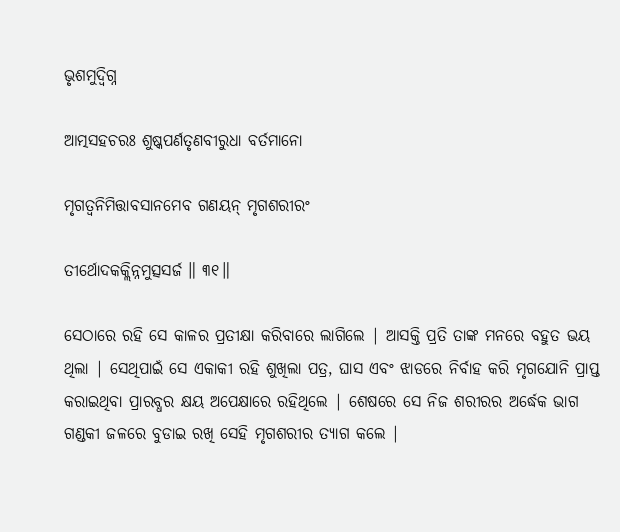ଭୃଶମୁଦ୍ୱିଗ୍ନ

ଆତ୍ମସହଚରଃ ଶୁଷ୍କପର୍ଣତୃଣବୀରୁଧା ବର୍ତମାନୋ

ମୃଗତ୍ୱନିମିତ୍ତାବସାନମେବ ଗଣୟନ୍ ମୃଗଶରୀରଂ

ତୀର୍ଥୋଦକକ୍ଲିନ୍ନମୁତ୍ସସର୍ଜ ॥ ୩୧॥

ସେଠାରେ ରହି ସେ କାଳର ପ୍ରତୀକ୍ଷା କରିବାରେ ଲାଗିଲେ | ଆସକ୍ତି ପ୍ରତି ତାଙ୍କ ମନରେ ବହୁତ ଭୟ ଥିଲା | ସେଥିପାଇଁ ସେ ଏକାକୀ ରହି ଶୁଖିଲା ପତ୍ର, ଘାସ ଏବଂ ଝାଡରେ ନିର୍ବାହ କରି ମୃଗଯୋନି ପ୍ରାପ୍ତ କରାଇଥିବା ପ୍ରାରବ୍ଧର କ୍ଷୟ ଅପେକ୍ଷାରେ ରହିଥିଲେ | ଶେଷରେ ସେ ନିଜ ଶରୀରର ଅର୍ଦ୍ଧେକ ଭାଗ ଗଣ୍ଡକୀ ଜଳରେ ବୁଡାଇ ରଖି ସେହି ମୃଗଶରୀର ତ୍ୟାଗ କଲେ |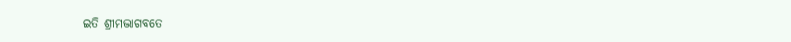ଇତି ଶ୍ରୀମଦ୍ଭାଗବତେ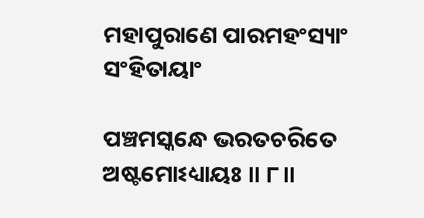ମହାପୁରାଣେ ପାରମହଂସ୍ୟାଂ ସଂହିତାୟାଂ

ପଞ୍ଚମସ୍କନ୍ଧେ ଭରତଚରିତେ ଅଷ୍ଟମୋଽଧ୍ୟାୟଃ ॥ ୮॥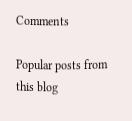Comments

Popular posts from this blog